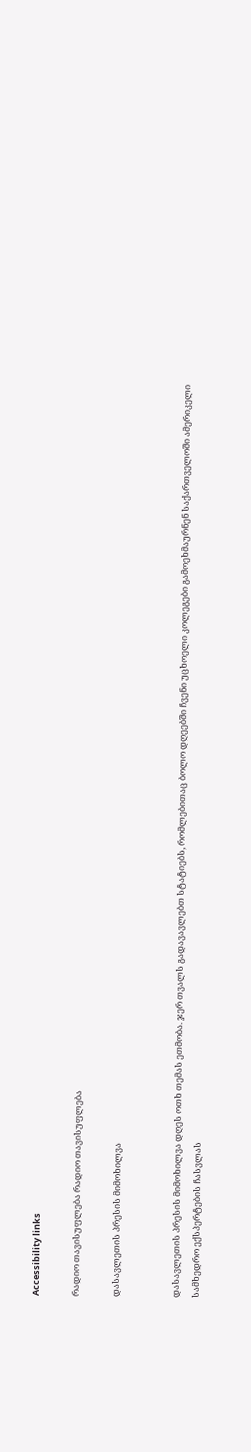Accessibility links

რადიო თავისუფლება რადიო თავისუფლება

დასავლეთის პრესის მიმოხილვა


დასავლეთის პრესის მიმოხილვა დღეს ოთხ თემას ეთმობა. ჯერ თვალს გადავავლებთ სტატიებს, რომლებითაც ბოლო დღეებში ჩვენი უცხოელი კოლეგები გამოეხმაურნენ საქართველოში ამერიკელი სამხედრო ექსპერტების ჩასვლას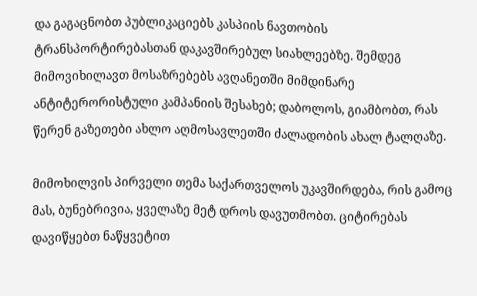და გაგაცნობთ პუბლიკაციებს კასპიის ნავთობის ტრანსპორტირებასთან დაკავშირებულ სიახლეებზე. შემდეგ მიმოვიხილავთ მოსაზრებებს ავღანეთში მიმდინარე ანტიტერორისტული კამპანიის შესახებ; დაბოლოს, გიამბობთ, რას წერენ გაზეთები ახლო აღმოსავლეთში ძალადობის ახალ ტალღაზე.

მიმოხილვის პირველი თემა საქართველოს უკავშირდება, რის გამოც მას, ბუნებრივია, ყველაზე მეტ დროს დავუთმობთ. ციტირებას დავიწყებთ ნაწყვეტით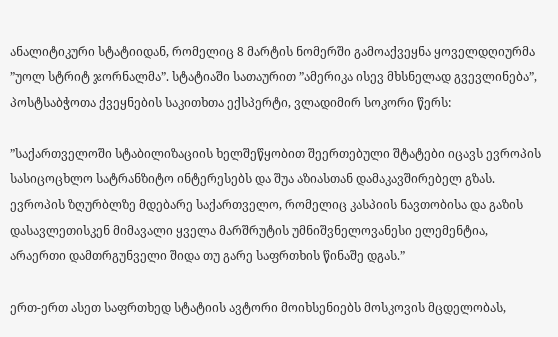ანალიტიკური სტატიიდან, რომელიც 8 მარტის ნომერში გამოაქვეყნა ყოველდღიურმა ”უოლ სტრიტ ჯორნალმა”. სტატიაში სათაურით ”ამერიკა ისევ მხსნელად გვევლინება”, პოსტსაბჭოთა ქვეყნების საკითხთა ექსპერტი, ვლადიმირ სოკორი წერს:

”საქართველოში სტაბილიზაციის ხელშეწყობით შეერთებული შტატები იცავს ევროპის სასიცოცხლო სატრანზიტო ინტერესებს და შუა აზიასთან დამაკავშირებელ გზას. ევროპის ზღურბლზე მდებარე საქართველო, რომელიც კასპიის ნავთობისა და გაზის დასავლეთისკენ მიმავალი ყველა მარშრუტის უმნიშვნელოვანესი ელემენტია, არაერთი დამთრგუნველი შიდა თუ გარე საფრთხის წინაშე დგას.”

ერთ-ერთ ასეთ საფრთხედ სტატიის ავტორი მოიხსენიებს მოსკოვის მცდელობას,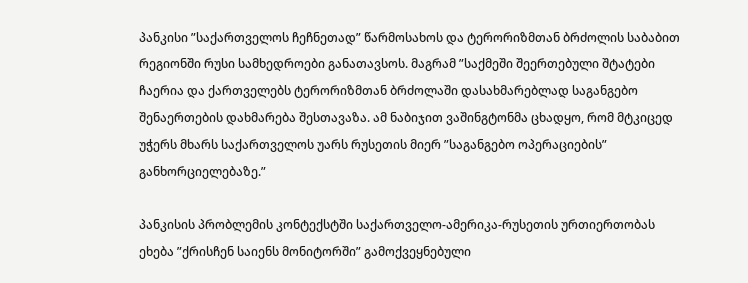პანკისი ”საქართველოს ჩეჩნეთად” წარმოსახოს და ტერორიზმთან ბრძოლის საბაბით რეგიონში რუსი სამხედროები განათავსოს. მაგრამ ”საქმეში შეერთებული შტატები ჩაერია და ქართველებს ტერორიზმთან ბრძოლაში დასახმარებლად საგანგებო შენაერთების დახმარება შესთავაზა. ამ ნაბიჯით ვაშინგტონმა ცხადყო, რომ მტკიცედ უჭერს მხარს საქართველოს უარს რუსეთის მიერ ”საგანგებო ოპერაციების” განხორციელებაზე.”

პანკისის პრობლემის კონტექსტში საქართველო-ამერიკა-რუსეთის ურთიერთობას ეხება ”ქრისჩენ საიენს მონიტორში” გამოქვეყნებული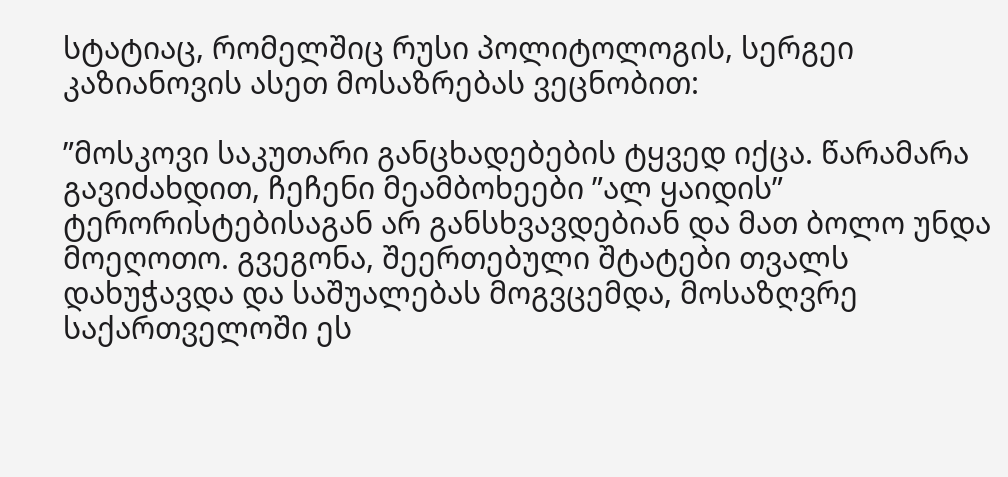სტატიაც, რომელშიც რუსი პოლიტოლოგის, სერგეი კაზიანოვის ასეთ მოსაზრებას ვეცნობით:

”მოსკოვი საკუთარი განცხადებების ტყვედ იქცა. წარამარა გავიძახდით, ჩეჩენი მეამბოხეები ”ალ ყაიდის” ტერორისტებისაგან არ განსხვავდებიან და მათ ბოლო უნდა მოეღოთო. გვეგონა, შეერთებული შტატები თვალს დახუჭავდა და საშუალებას მოგვცემდა, მოსაზღვრე საქართველოში ეს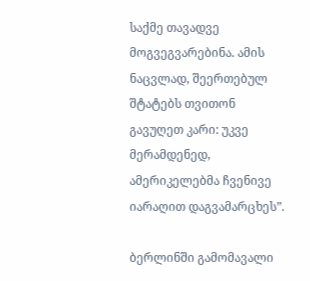საქმე თავადვე მოგვეგვარებინა. ამის ნაცვლად, შეერთებულ შტატებს თვითონ გავუღეთ კარი: უკვე მერამდენედ, ამერიკელებმა ჩვენივე იარაღით დაგვამარცხეს”.

ბერლინში გამომავალი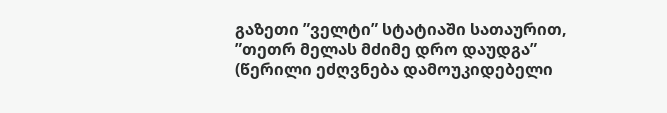გაზეთი ”ველტი” სტატიაში სათაურით, ”თეთრ მელას მძიმე დრო დაუდგა” (წერილი ეძღვნება დამოუკიდებელი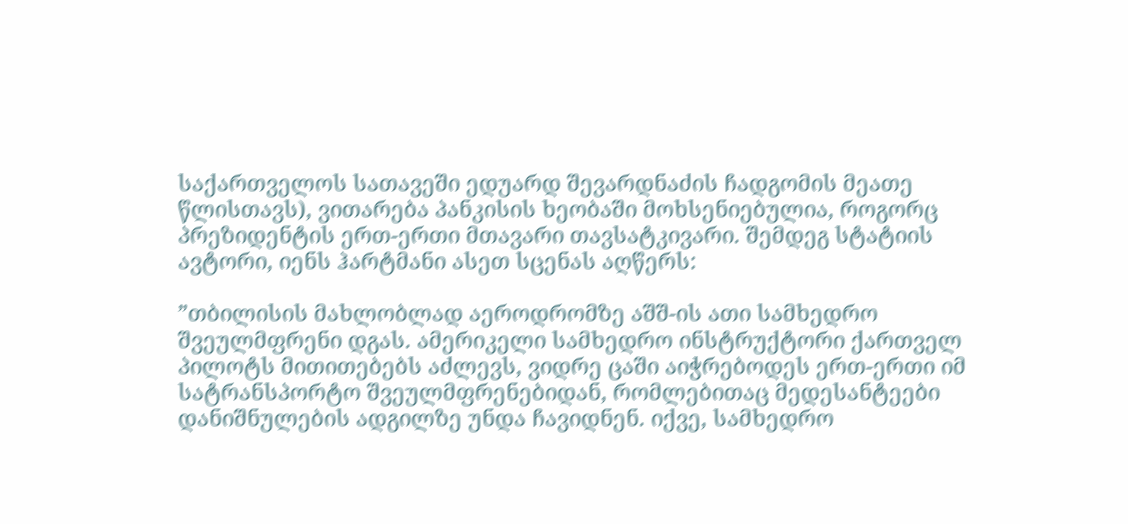საქართველოს სათავეში ედუარდ შევარდნაძის ჩადგომის მეათე წლისთავს), ვითარება პანკისის ხეობაში მოხსენიებულია, როგორც პრეზიდენტის ერთ-ერთი მთავარი თავსატკივარი. შემდეგ სტატიის ავტორი, იენს ჰარტმანი ასეთ სცენას აღწერს:

”თბილისის მახლობლად აეროდრომზე აშშ-ის ათი სამხედრო შვეულმფრენი დგას. ამერიკელი სამხედრო ინსტრუქტორი ქართველ პილოტს მითითებებს აძლევს, ვიდრე ცაში აიჭრებოდეს ერთ-ერთი იმ სატრანსპორტო შვეულმფრენებიდან, რომლებითაც მედესანტეები დანიშნულების ადგილზე უნდა ჩავიდნენ. იქვე, სამხედრო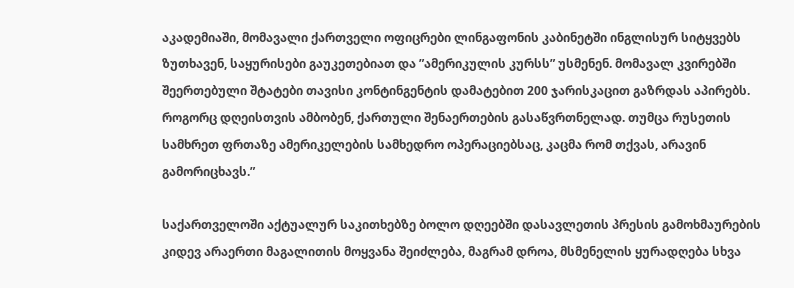აკადემიაში, მომავალი ქართველი ოფიცრები ლინგაფონის კაბინეტში ინგლისურ სიტყვებს ზუთხავენ, საყურისები გაუკეთებიათ და ”ამერიკულის კურსს” უსმენენ. მომავალ კვირებში შეერთებული შტატები თავისი კონტინგენტის დამატებით 200 ჯარისკაცით გაზრდას აპირებს. როგორც დღეისთვის ამბობენ, ქართული შენაერთების გასაწვრთნელად. თუმცა რუსეთის სამხრეთ ფრთაზე ამერიკელების სამხედრო ოპერაციებსაც, კაცმა რომ თქვას, არავინ გამორიცხავს.”

საქართველოში აქტუალურ საკითხებზე ბოლო დღეებში დასავლეთის პრესის გამოხმაურების კიდევ არაერთი მაგალითის მოყვანა შეიძლება, მაგრამ დროა, მსმენელის ყურადღება სხვა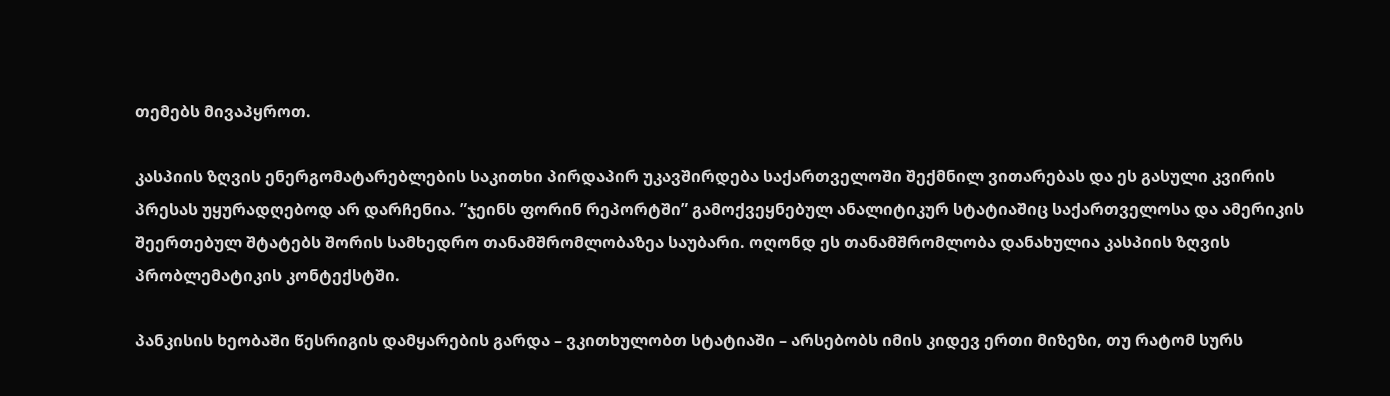თემებს მივაპყროთ.

კასპიის ზღვის ენერგომატარებლების საკითხი პირდაპირ უკავშირდება საქართველოში შექმნილ ვითარებას და ეს გასული კვირის პრესას უყურადღებოდ არ დარჩენია. ”ჯეინს ფორინ რეპორტში” გამოქვეყნებულ ანალიტიკურ სტატიაშიც საქართველოსა და ამერიკის შეერთებულ შტატებს შორის სამხედრო თანამშრომლობაზეა საუბარი. ოღონდ ეს თანამშრომლობა დანახულია კასპიის ზღვის პრობლემატიკის კონტექსტში.

პანკისის ხეობაში წესრიგის დამყარების გარდა – ვკითხულობთ სტატიაში – არსებობს იმის კიდევ ერთი მიზეზი, თუ რატომ სურს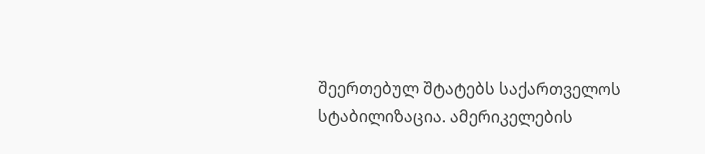შეერთებულ შტატებს საქართველოს სტაბილიზაცია. ამერიკელების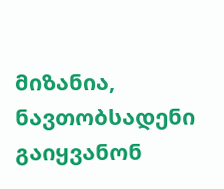მიზანია, ნავთობსადენი გაიყვანონ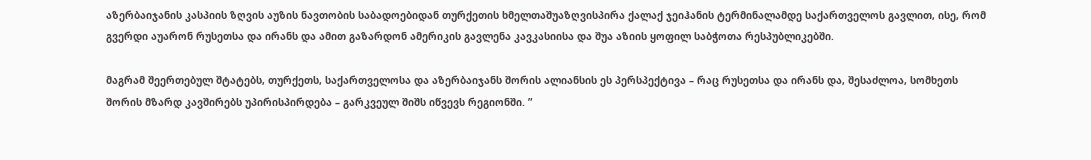აზერბაიჯანის კასპიის ზღვის აუზის ნავთობის საბადოებიდან თურქეთის ხმელთაშუაზღვისპირა ქალაქ ჯეიჰანის ტერმინალამდე საქართველოს გავლით, ისე, რომ გვერდი აუარონ რუსეთსა და ირანს და ამით გაზარდონ ამერიკის გავლენა კავკასიისა და შუა აზიის ყოფილ საბჭოთა რესპუბლიკებში.

მაგრამ შეერთებულ შტატებს, თურქეთს, საქართველოსა და აზერბაიჯანს შორის ალიანსის ეს პერსპექტივა – რაც რუსეთსა და ირანს და, შესაძლოა, სომხეთს შორის მზარდ კავშირებს უპირისპირდება – გარკვეულ შიშს იწვევს რეგიონში. ”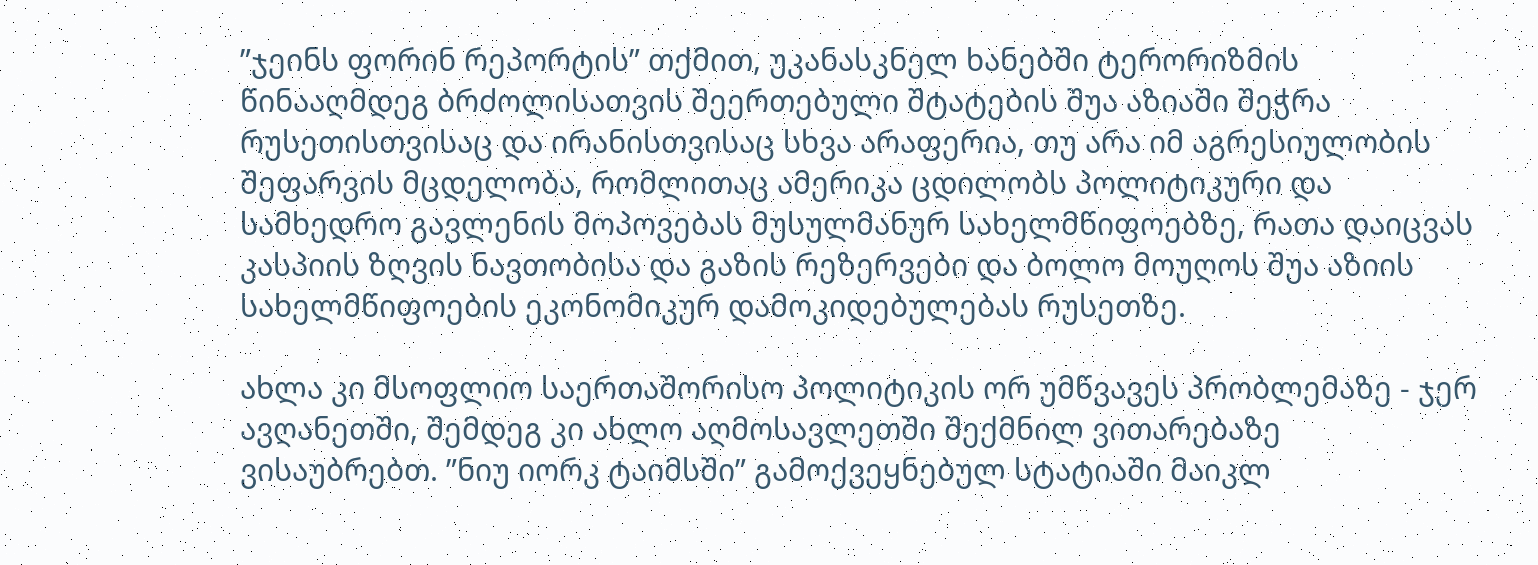”ჯეინს ფორინ რეპორტის” თქმით, უკანასკნელ ხანებში ტერორიზმის წინააღმდეგ ბრძოლისათვის შეერთებული შტატების შუა აზიაში შეჭრა რუსეთისთვისაც და ირანისთვისაც სხვა არაფერია, თუ არა იმ აგრესიულობის შეფარვის მცდელობა, რომლითაც ამერიკა ცდილობს პოლიტიკური და სამხედრო გავლენის მოპოვებას მუსულმანურ სახელმწიფოებზე, რათა დაიცვას კასპიის ზღვის ნავთობისა და გაზის რეზერვები და ბოლო მოუღოს შუა აზიის სახელმწიფოების ეკონომიკურ დამოკიდებულებას რუსეთზე.

ახლა კი მსოფლიო საერთაშორისო პოლიტიკის ორ უმწვავეს პრობლემაზე - ჯერ ავღანეთში, შემდეგ კი ახლო აღმოსავლეთში შექმნილ ვითარებაზე ვისაუბრებთ. ”ნიუ იორკ ტაიმსში” გამოქვეყნებულ სტატიაში მაიკლ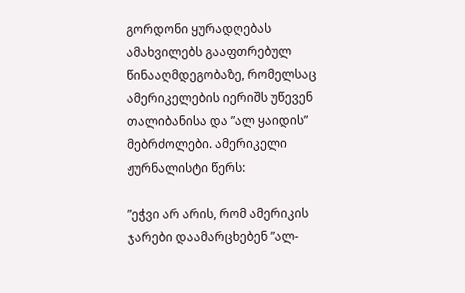გორდონი ყურადღებას ამახვილებს გააფთრებულ წინააღმდეგობაზე, რომელსაც ამერიკელების იერიშს უწევენ თალიბანისა და ”ალ ყაიდის” მებრძოლები. ამერიკელი ჟურნალისტი წერს:

”ეჭვი არ არის, რომ ამერიკის ჯარები დაამარცხებენ ”ალ-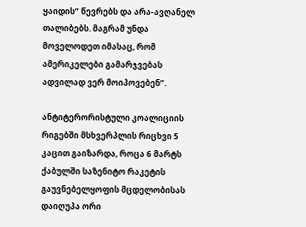ყაიდის” წევრებს და არა-ავღანელ თალიბებს. მაგრამ უნდა მოველოდეთ იმასაც, რომ ამერიკელები გამარჯვებას ადვილად ვერ მოიპოვებენ”.

ანტიტერორისტული კოალიციის რიგებში მსხვერპლის რიცხვი 5 კაცით გაიზარდა, როცა 6 მარტს ქაბულში საზენიტო რაკეტის გაუვნებელყოფის მცდელობისას დაიღუპა ორი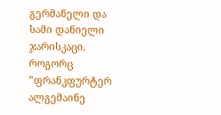გერმანელი და სამი დანიელი ჯარისკაცი. როგორც ”ფრანკფურტერ ალგემაინე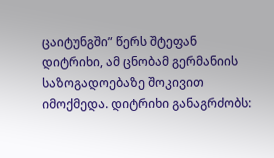ცაიტუნგში” წერს შტეფან დიტრიხი, ამ ცნობამ გერმანიის საზოგადოებაზე შოკივით იმოქმედა. დიტრიხი განაგრძობს: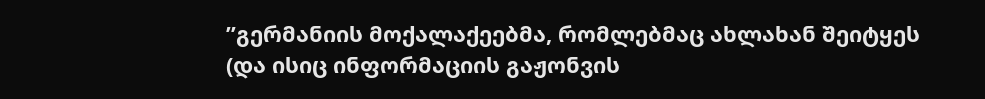”გერმანიის მოქალაქეებმა, რომლებმაც ახლახან შეიტყეს (და ისიც ინფორმაციის გაჟონვის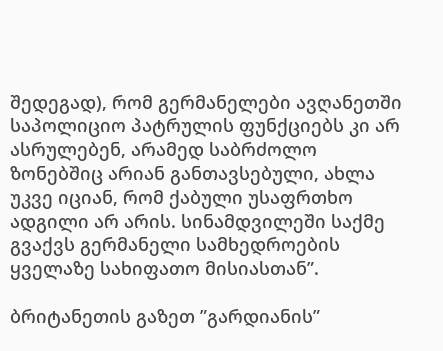შედეგად), რომ გერმანელები ავღანეთში საპოლიციო პატრულის ფუნქციებს კი არ ასრულებენ, არამედ საბრძოლო ზონებშიც არიან განთავსებული, ახლა უკვე იციან, რომ ქაბული უსაფრთხო ადგილი არ არის. სინამდვილეში საქმე გვაქვს გერმანელი სამხედროების ყველაზე სახიფათო მისიასთან”.

ბრიტანეთის გაზეთ ”გარდიანის”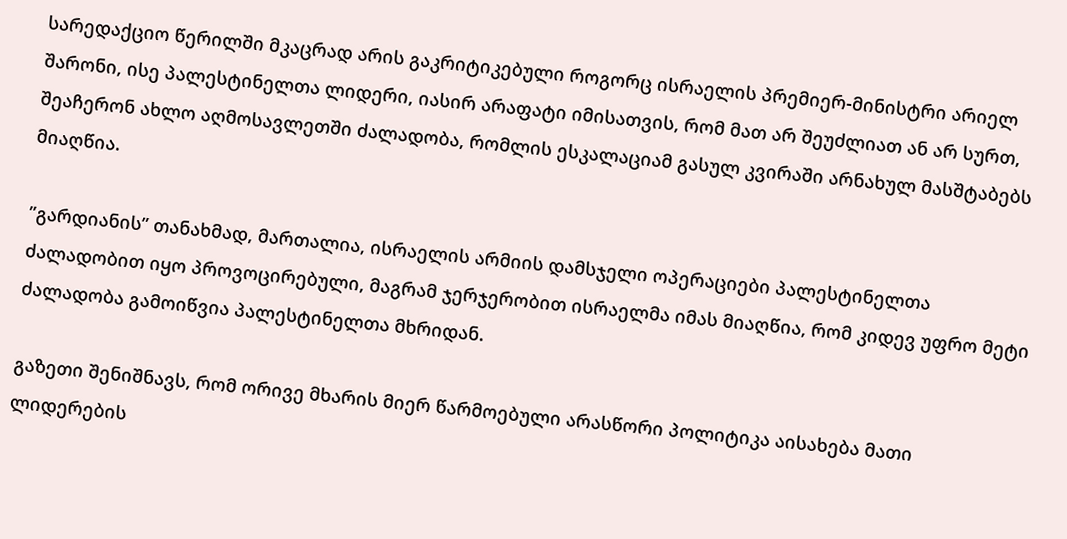სარედაქციო წერილში მკაცრად არის გაკრიტიკებული როგორც ისრაელის პრემიერ-მინისტრი არიელ შარონი, ისე პალესტინელთა ლიდერი, იასირ არაფატი იმისათვის, რომ მათ არ შეუძლიათ ან არ სურთ, შეაჩერონ ახლო აღმოსავლეთში ძალადობა, რომლის ესკალაციამ გასულ კვირაში არნახულ მასშტაბებს მიაღწია.

”გარდიანის” თანახმად, მართალია, ისრაელის არმიის დამსჯელი ოპერაციები პალესტინელთა ძალადობით იყო პროვოცირებული, მაგრამ ჯერჯერობით ისრაელმა იმას მიაღწია, რომ კიდევ უფრო მეტი ძალადობა გამოიწვია პალესტინელთა მხრიდან.

გაზეთი შენიშნავს, რომ ორივე მხარის მიერ წარმოებული არასწორი პოლიტიკა აისახება მათი ლიდერების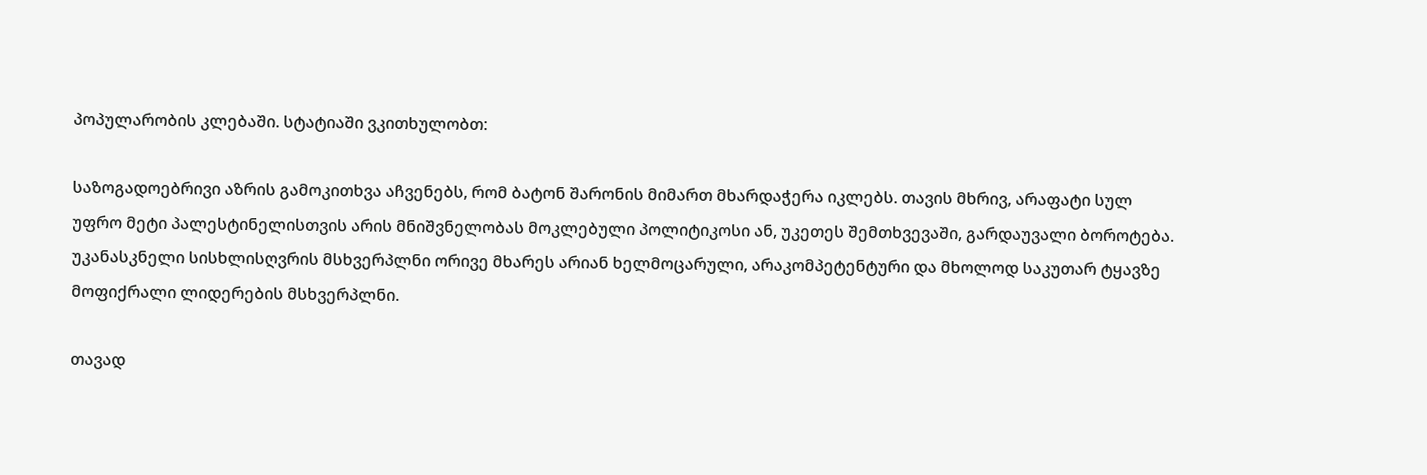პოპულარობის კლებაში. სტატიაში ვკითხულობთ:

საზოგადოებრივი აზრის გამოკითხვა აჩვენებს, რომ ბატონ შარონის მიმართ მხარდაჭერა იკლებს. თავის მხრივ, არაფატი სულ უფრო მეტი პალესტინელისთვის არის მნიშვნელობას მოკლებული პოლიტიკოსი ან, უკეთეს შემთხვევაში, გარდაუვალი ბოროტება. უკანასკნელი სისხლისღვრის მსხვერპლნი ორივე მხარეს არიან ხელმოცარული, არაკომპეტენტური და მხოლოდ საკუთარ ტყავზე მოფიქრალი ლიდერების მსხვერპლნი.

თავად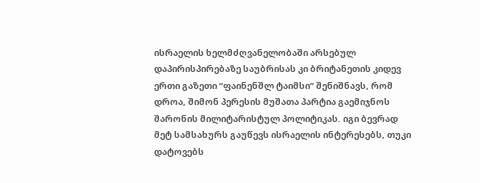ისრაელის ხელმძღვანელობაში არსებულ დაპირისპირებაზე საუბრისას კი ბრიტანეთის კიდევ ერთი გაზეთი ”ფაინენშლ ტაიმსი” შენიშნავს, რომ დროა, შიმონ პერესის მუშათა პარტია გაემიჯნოს შარონის მილიტარისტულ პოლიტიკას. იგი ბევრად მეტ სამსახურს გაუწევს ისრაელის ინტერესებს, თუკი დატოვებს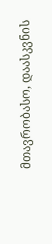მთავრობასო, დაასკვნის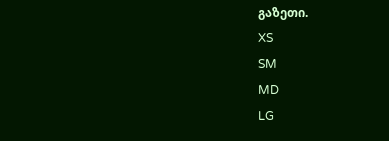გაზეთი.
XS
SM
MD
LG